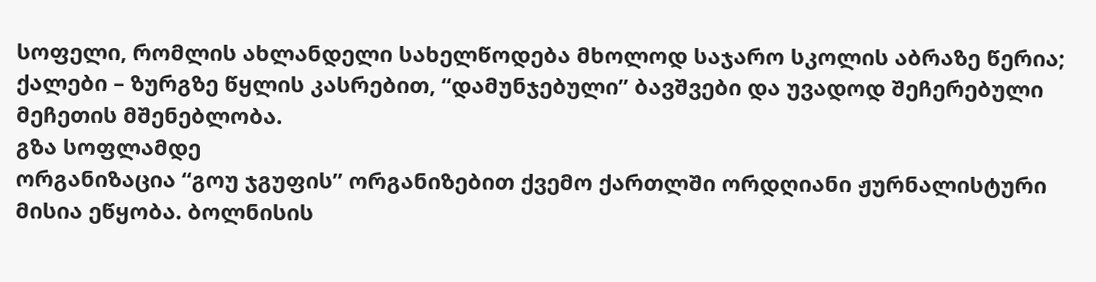სოფელი, რომლის ახლანდელი სახელწოდება მხოლოდ საჯარო სკოლის აბრაზე წერია; ქალები – ზურგზე წყლის კასრებით, “დამუნჯებული” ბავშვები და უვადოდ შეჩერებული მეჩეთის მშენებლობა.
გზა სოფლამდე
ორგანიზაცია “გოუ ჯგუფის” ორგანიზებით ქვემო ქართლში ორდღიანი ჟურნალისტური მისია ეწყობა. ბოლნისის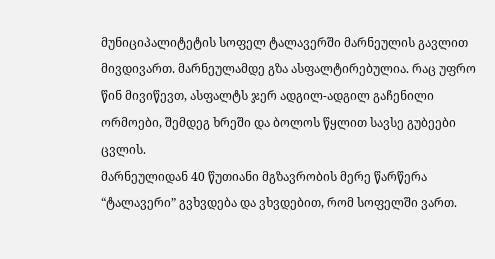მუნიციპალიტეტის სოფელ ტალავერში მარნეულის გავლით მივდივართ. მარნეულამდე გზა ასფალტირებულია. რაც უფრო წინ მივიწევთ, ასფალტს ჯერ ადგილ-ადგილ გაჩენილი ორმოები, შემდეგ ხრეში და ბოლოს წყლით სავსე გუბეები ცვლის.
მარნეულიდან 40 წუთიანი მგზავრობის მერე წარწერა “ტალავერი” გვხვდება და ვხვდებით, რომ სოფელში ვართ.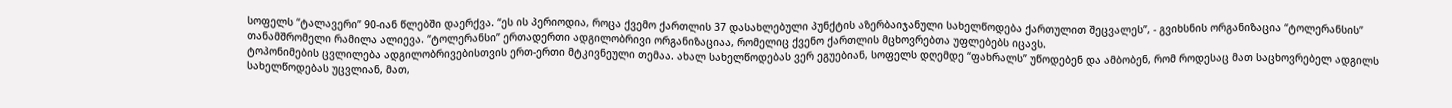სოფელს “ტალავერი” 90-იან წლებში დაერქვა. “ეს ის პერიოდია, როცა ქვემო ქართლის 37 დასახლებული პუნქტის აზერბაიჯანული სახელწოდება ქართულით შეცვალეს”, - გვიხსნის ორგანიზაცია “ტოლერანსის” თანამშრომელი რამილა ალიევა. “ტოლერანსი” ერთადერთი ადგილობრივი ორგანიზაციაა, რომელიც ქვენო ქართლის მცხოვრებთა უფლებებს იცავს.
ტოპონიმების ცვლილება ადგილობრივებისთვის ერთ-ერთი მტკივნეული თემაა. ახალ სახელწოდებას ვერ ეგუებიან, სოფელს დღემდე “ფახრალს” უწოდებენ და ამბობენ, რომ როდესაც მათ საცხოვრებელ ადგილს სახელწოდებას უცვლიან, მათ,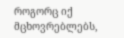როგორც იქ მცხოვრებლებს,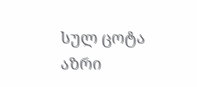სულ ცოტა აზრი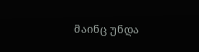მაინც უნდა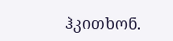ჰკითხონ.